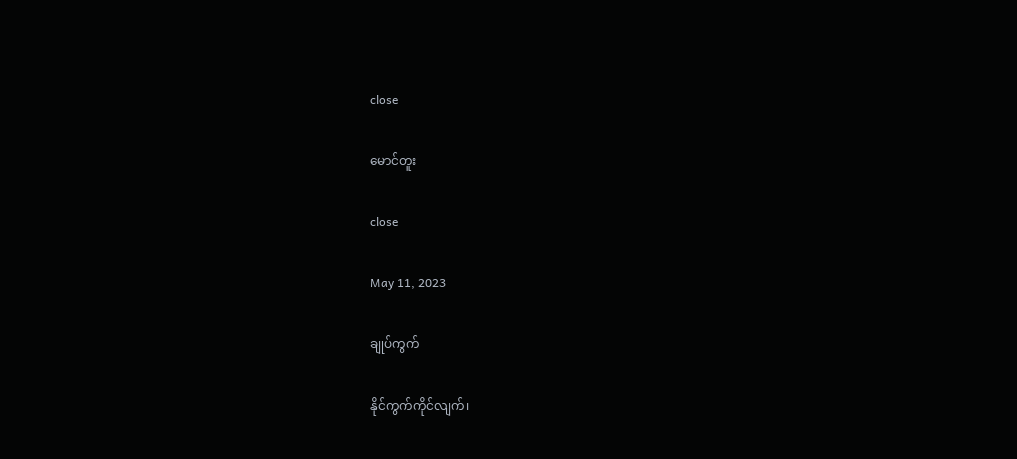close

မောင်တူး

close

May 11, 2023

ချုပ်ကွက်

နိုင်ကွက်ကိုင်လျက်၊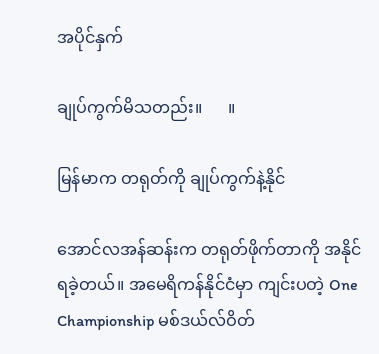အပိုင်နှက်

ချုပ်ကွက်မိသတည်း။      ။

မြန်မာက တရုတ်ကို ချုပ်ကွက်နဲ့နိုင်

အောင်လအန်ဆန်းက တရုတ်ဖိုက်တာကို အနိုင်ရခဲ့တယ်။ အမေရိကန်နိုင်ငံမှာ ကျင်းပတဲ့ One Championship မစ်ဒယ်လ်ဝိတ်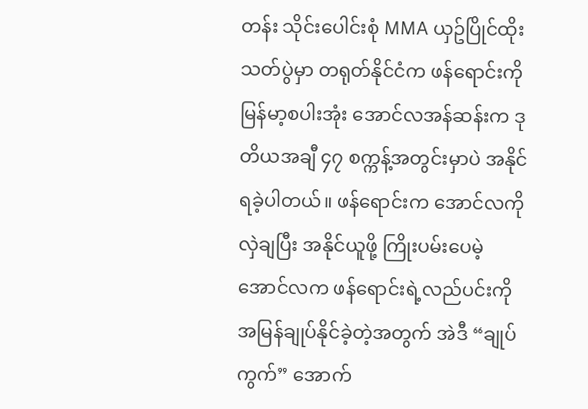တန်း သိုင်းပေါင်းစုံ MMA ယှဥ်ပြိုင်ထိုးသတ်ပွဲမှာ တရုတ်နိုင်ငံက ဖန်ရောင်းကို မြန်မာ့စပါးအုံး အောင်လအန်ဆန်းက ဒုတိယအချီ ၄၇ စက္ကန့်အတွင်းမှာပဲ အနိုင်ရခဲ့ပါတယ်။ ဖန်ရောင်းက အောင်လကို လှဲချပြီး အနိုင်ယူဖို့ ကြိုးပမ်းပေမဲ့ အောင်လက ဖန်ရောင်းရဲ့လည်ပင်းကို အမြန်ချုပ်နိုင်ခဲ့တဲ့အတွက် အဲဒီ “ချုပ်ကွက်” အောက်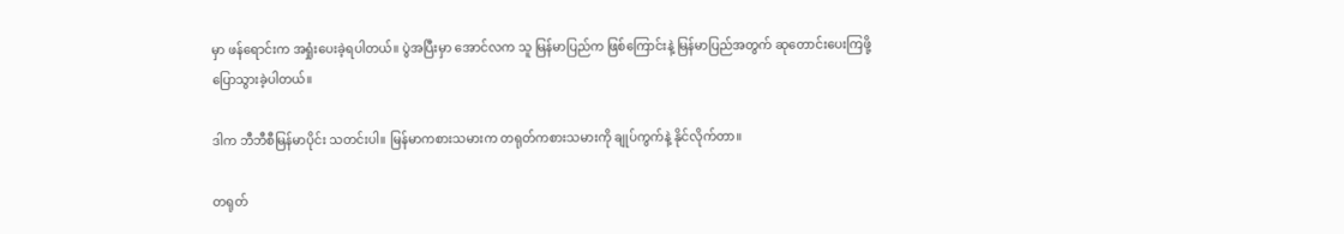မှာ ဖန်ရောင်းက အရှုံးပေးခဲ့ရပါတယ်။ ပွဲအပြီးမှာ အောင်လက သူ မြန်မာပြည်က ဖြစ်ကြောင်းနဲ့ မြန်မာပြည်အတွက် ဆုတောင်းပေးကြဖို့ ပြောသွားခဲ့ပါတယ်။

ဒါက ဘီဘီစီမြန်မာပိုင်း သတင်းပါ။ မြန်မာကစားသမားက တရုတ်ကစားသမားကို ချုပ်ကွက်နဲ့ နိုင်လိုက်တာ။

တရုတ်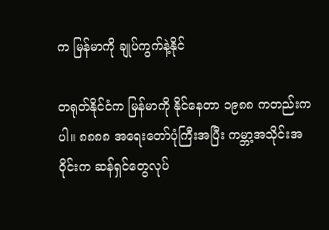က မြန်မာကို ချုပ်ကွက်နဲ့နိုင်

တရုတ်နိုင်ငံက မြန်မာကို နိုင်နေတာ ၁၉၈၈ ကတည်းကပါ။ ၈၈၈၈ အရေးတော်ပုံကြီးအပြီး ကမ္ဘာ့အသိုင်းအဝိုင်းက ဆန်ရှင်တွေလုပ်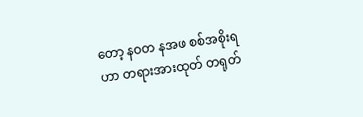တော့ နဝတ နအဖ စစ်အစိုးရဟာ တရားအားထုတ် တရုတ်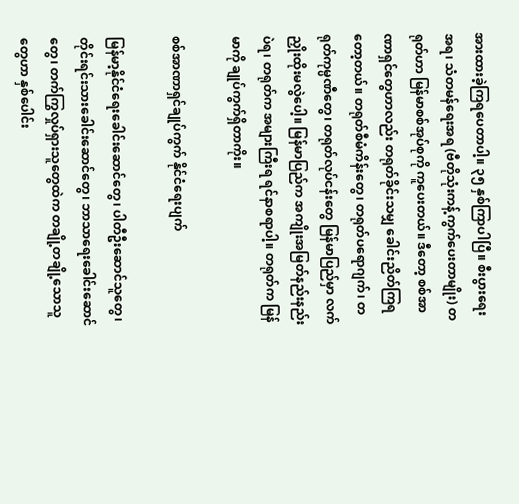အားထားခဲ့ကြရပေတာပါ့။ ၃၅ နှစ်ကြာပါပြီ။ စီးပွားရေးအရ၊ သံတမန်ရေးအရ (ဗီတိုသုံးကန့်ကွက်ပေးတာမျိုး) တရုတ်ဟာ မြန်မာစစ်အုပ်စုကို ကူပေးတယ်။ ဒီတော့ စစ်အာဏာရှင်တွေဟာလည်း တရုတ်ခိုင်းသမျှ ခေါင်းညိတ်ကြရတော့တယ်။ တရုတ်စီမံကိန်းတွေ၊ တရုတ်ပရောဂျက်၊ တရုတ်ကုမ္ပဏီတွေ၊ တရုတ်လုပ်ငန်းတွေ မြန်မာပြည်မှာ လက်ညှိုးထိုးမလွဲပေါ့။ မြန်မာပြည်က အကျိုးအမြတ်နည်းနည်းပဲရ၊ တရုတ်က အများကြီးရ ရင်နာစရာပါ့။ တရုတ်က မြန်မာကို ချုပ်ကွက်ရှိတာကိုး။

စစ်အာဏာရှင်ချုပ်ကွက် နိုင်ငံရေးပျက်

မြန်မာ့နိုင်ငံရေးခေါင်းဆောင်တွေ၊ ပါတီဦးဆောင်သူတွေ၊ တိုင်းရင်းသားခေါင်းဆောင်တွေ၊ ဘာသာရေးခေါင်းဆောင်တွေ၊ တက်ကြွလှုပ်ရှားသူတွေထဲက တချို့တချို့သောသူတွေဟာ နှစ်ပေါင်း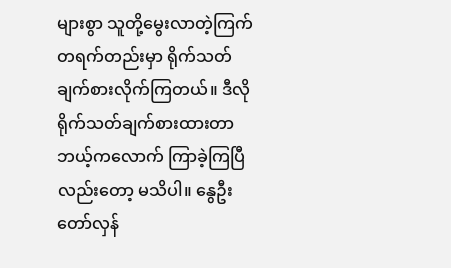များစွာ သူတို့မွေးလာတဲ့ကြက် တရက်တည်းမှာ ရိုက်သတ် ချက်စားလိုက်ကြတယ်။ ဒီလို ရိုက်သတ်ချက်စားထားတာ ဘယ့်ကလောက် ကြာခဲ့ကြပြီလည်းတော့ မသိပါ။ နွေဦးတော်လှန်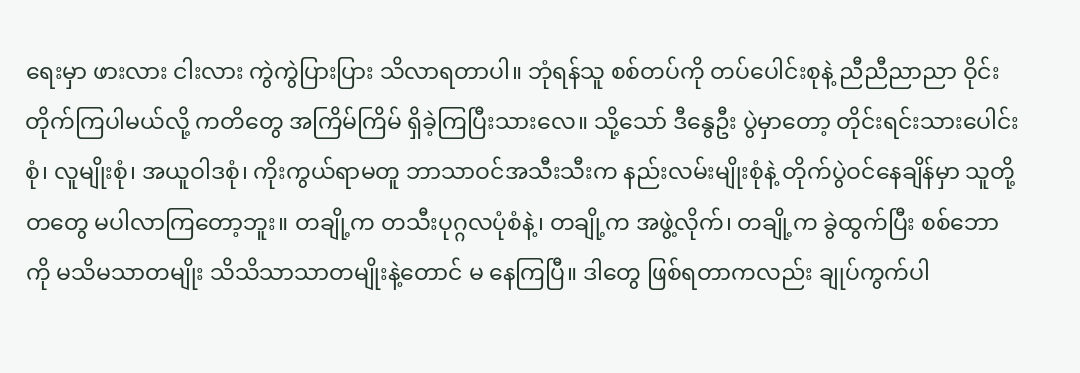ရေးမှာ ဖားလား ငါးလား ကွဲကွဲပြားပြား သိလာရတာပါ။ ဘုံရန်သူ စစ်တပ်ကို တပ်ပေါင်းစုနဲ့ ညီညီညာညာ ဝိုင်းတိုက်ကြပါမယ်လို့ ကတိတွေ အကြိမ်ကြိမ် ရှိခဲ့ကြပြီးသားလေ။ သို့သော် ဒီနွေဦး ပွဲမှာတော့ တိုင်းရင်းသားပေါင်းစုံ၊ လူမျိုးစုံ၊ အယူဝါဒစုံ၊ ကိုးကွယ်ရာမတူ ဘာသာဝင်အသီးသီးက နည်းလမ်းမျိုးစုံနဲ့ တိုက်ပွဲဝင်နေချိန်မှာ သူတို့တတွေ မပါလာကြတော့ဘူး။ တချို့က တသီးပုဂ္ဂလပုံစံနဲ့၊ တချို့က အဖွဲ့လိုက်၊ တချို့က ခွဲထွက်ပြီး စစ်ဘောကို မသိမသာတမျိုး သိသိသာသာတမျိုးနဲ့တောင် မ နေကြပြီ။ ဒါတွေ ဖြစ်ရတာကလည်း ချုပ်ကွက်ပါ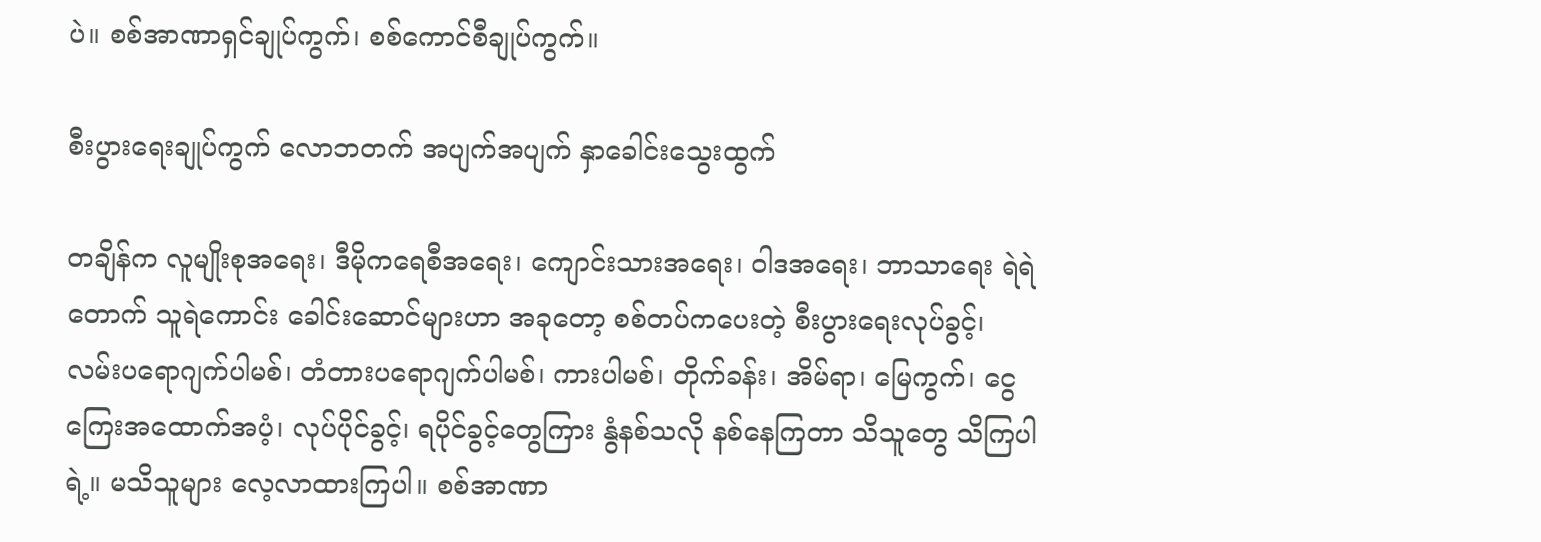ပဲ။ စစ်အာဏာရှင်ချုပ်ကွက်၊ စစ်ကောင်စီချုပ်ကွက်။

စီးပွားရေးချုပ်ကွက် လောဘတက် အပျက်အပျက် နှာခေါင်းသွေးထွက်

တချိန်က လူမျိုးစုအရေး၊ ဒီမိုကရေစီအရေး၊ ကျောင်းသားအရေး၊ ဝါဒအရေး၊ ဘာသာရေး ရဲရဲတောက် သူရဲကောင်း ခေါင်းဆောင်များဟာ အခုတော့ စစ်တပ်ကပေးတဲ့ စီးပွားရေးလုပ်ခွင့်၊ လမ်းပရောဂျက်ပါမစ်၊ တံတားပရောဂျက်ပါမစ်၊ ကားပါမစ်၊ တိုက်ခန်း၊ အိမ်ရာ၊ မြေကွက်၊ ငွေကြေးအထောက်အပံ့၊ လုပ်ပိုင်ခွင့်၊ ရပိုင်ခွင့်တွေကြား နွံနစ်သလို နစ်နေကြတာ သိသူတွေ သိကြပါရဲ့။ မသိသူများ လေ့လာထားကြပါ။ စစ်အာဏာ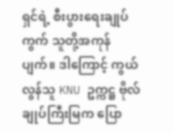ရှင်ရဲ့ စီးပွားရေးချုပ်ကွက် သူတို့အကုန်ပျက်။ ဒါကြောင့် ကွယ်လွန်သူ KNU ဥက္ကဋ္ဌ ဗိုလ်ချုပ်ကြီးမြက ပြော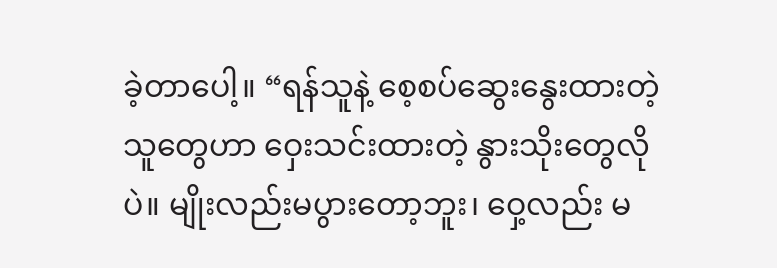ခဲ့တာပေါ့။ “ရန်သူနဲ့ စေ့စပ်ဆွေးနွေးထားတဲ့သူတွေဟာ ဝှေးသင်းထားတဲ့ နွားသိုးတွေလိုပဲ။ မျိုးလည်းမပွားတော့ဘူး၊ ဝှေ့လည်း မ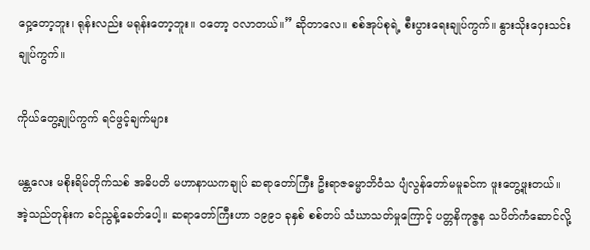ဝှေ့တော့ဘူး၊ ရုန်းလည်း မရုန်းတော့ဘူး။ ဝတော့ ဝလာတယ်။” ဆိုတာလေ။ စစ်အုပ်စုရဲ့ စီးပွားရေးချုပ်ကွက်။ နွားသိုးဝှေးသင်း ချုပ်ကွက်။

ကိုယ်တွေ့ချုပ်ကွက် ရင်ဖွင့်ချက်များ

မန္တလေး မစိုးရိမ်တိုက်သစ် အဓိပတိ မဟာနာယကချုပ် ဆရာတော်ကြီး ဦးရာဇဓမ္မာဘိဝံသ ပျံလွန်တော်မမူခင်က ဖူးတွေ့ဖူးတယ်။ အဲ့သည်တုန်းက ခင်ညွန့်ခေတ်ပေါ့။ ဆရာတော်ကြီးဟာ ၁၉၉၁ ခုနှစ် စစ်တပ် သံဃာသတ်မှုကြောင့် ပတ္တနိကုဇ္ဇန သပိတ်ကံဆောင်လို့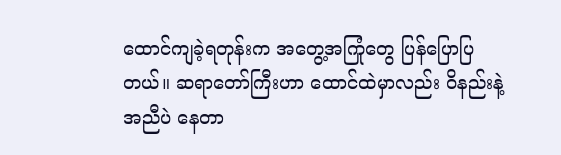ထောင်ကျခဲ့ရတုန်းက အတွေ့အကြုံတွေ ပြန်ပြောပြတယ်။ ဆရာတော်ကြီးဟာ ထောင်ထဲမှာလည်း ဝိနည်းနဲ့အညီပဲ နေတာ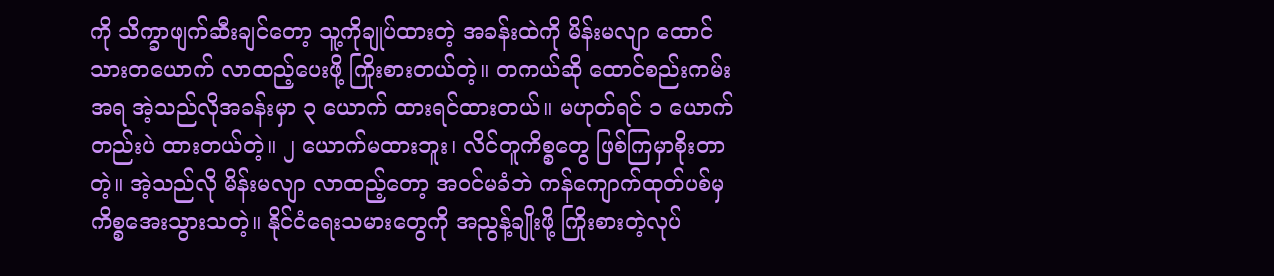ကို သိက္ခာဖျက်ဆီးချင်တော့ သူ့ကိုချုပ်ထားတဲ့ အခန်းထဲကို မိန်းမလျာ ထောင်သားတယောက် လာထည့်ပေးဖို့ ကြိုးစားတယ်တဲ့။ တကယ်ဆို ထောင်စည်းကမ်းအရ အဲ့သည်လိုအခန်းမှာ ၃ ယောက် ထားရင်ထားတယ်။ မဟုတ်ရင် ၁ ယောက်တည်းပဲ ထားတယ်တဲ့။ ၂ ယောက်မထားဘူး၊ လိင်တူကိစ္စတွေ ဖြစ်ကြမှာစိုးတာတဲ့။ အဲ့သည်လို မိန်းမလျာ လာထည့်တော့ အဝင်မခံဘဲ ကန်ကျောက်ထုတ်ပစ်မှ ကိစ္စအေးသွားသတဲ့။ နိုင်ငံရေးသမားတွေကို အညွန့်ချိုးဖို့ ကြိုးစားတဲ့လုပ်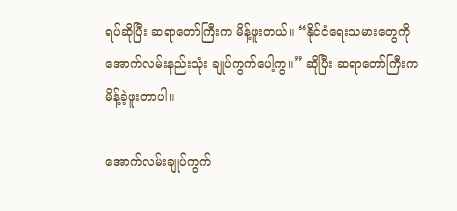ရပ်ဆိုပြီး ဆရာတော်ကြီးက မိန့်ဖူးတယ်။ “နိုင်ငံရေးသမားတွေကို အောက်လမ်းနည်းသုံး ချုပ်ကွက်ပေါ့ကွ။” ဆိုပြီး ဆရာတော်ကြီးက မိန့်ခဲ့ဖူးတာပါ။

အောက်လမ်းချုပ်ကွက်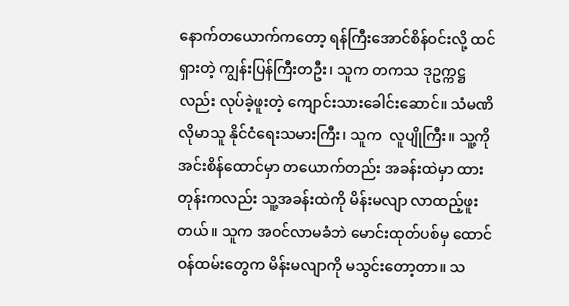နောက်တယောက်ကတော့ ရန်ကြီးအောင်စိန်ဝင်းလို့ ထင်ရှားတဲ့ ကျွန်းပြန်ကြီးတဦး၊ သူက တကသ ဒုဥက္ကဋ္ဌလည်း လုပ်ခဲ့ဖူးတဲ့ ကျောင်းသားခေါင်းဆောင်။ သံမဏိလိုမာသူ နိုင်ငံရေးသမားကြီး၊ သူက  လူပျိုကြီး။ သူ့ကို အင်းစိန်ထောင်မှာ တယောက်တည်း အခန်းထဲမှာ ထားတုန်းကလည်း သူ့အခန်းထဲကို မိန်းမလျာ လာထည့်ဖူးတယ်။ သူက အဝင်လာမခံဘဲ မောင်းထုတ်ပစ်မှ ထောင်ဝန်ထမ်းတွေက မိန်းမလျာကို မသွင်းတော့တာ။ သ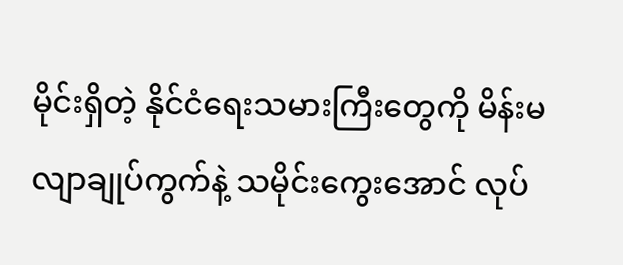မိုင်းရှိတဲ့ နိုင်ငံရေးသမားကြီးတွေကို မိန်းမလျာချုပ်ကွက်နဲ့ သမိုင်းကွေးအောင် လုပ်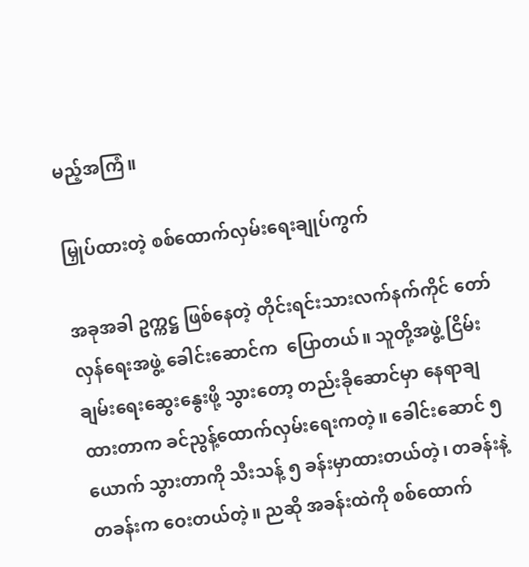မည့်အကြံ။

မြှုပ်ထားတဲ့ စစ်ထောက်လှမ်းရေးချုပ်ကွက်

အခုအခါ ဥက္ကဋ္ဌ ဖြစ်နေတဲ့ တိုင်းရင်းသားလက်နက်ကိုင် တော်လှန်ရေးအဖွဲ့ ခေါင်းဆောင်က  ပြောတယ်။ သူတို့အဖွဲ့ ငြိမ်းချမ်းရေးဆွေးနွေးဖို့ သွားတော့ တည်းခိုဆောင်မှာ နေရာချထားတာက ခင်ညွန့်ထောက်လှမ်းရေးကတဲ့။ ခေါင်းဆောင် ၅ ယောက် သွားတာကို သီးသန့် ၅ ခန်းမှာထားတယ်တဲ့၊ တခန်းနဲ့တခန်းက ဝေးတယ်တဲ့။ ညဆို အခန်းထဲကို စစ်ထောက်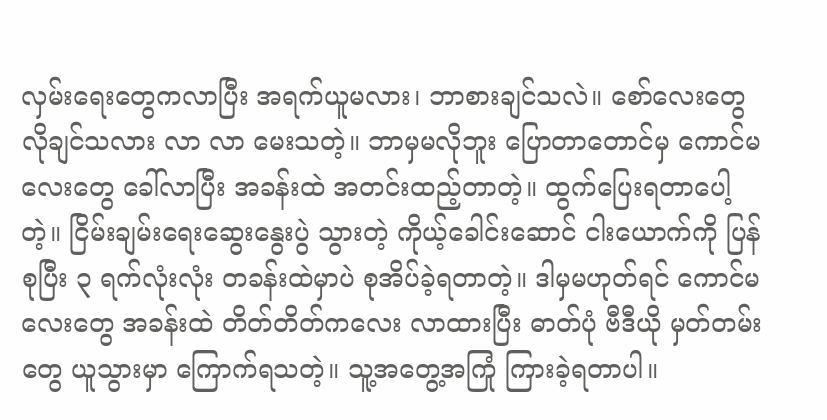လှမ်းရေးတွေကလာပြီး အရက်ယူမလား၊ ဘာစားချင်သလဲ။ စော်လေးတွေ လိုချင်သလား လာ လာ မေးသတဲ့။ ဘာမှမလိုဘူး ပြောတာတောင်မှ ကောင်မလေးတွေ ခေါ်လာပြီး အခန်းထဲ အတင်းထည့်တာတဲ့။ ထွက်ပြေးရတာပေါ့တဲ့။ ငြိမ်းချမ်းရေးဆွေးနွေးပွဲ သွားတဲ့ ကိုယ့်ခေါင်းဆောင် ငါးယောက်ကို ပြန်စုပြီး ၃ ရက်လုံးလုံး တခန်းထဲမှာပဲ စုအိပ်ခဲ့ရတာတဲ့။ ဒါမှမဟုတ်ရင် ကောင်မလေးတွေ အခန်းထဲ တိတ်တိတ်ကလေး လာထားပြီး ဓာတ်ပုံ ဗီဒီယို မှတ်တမ်းတွေ ယူသွားမှာ ကြောက်ရသတဲ့။ သူ့အတွေ့အကြုံ ကြားခဲ့ရတာပါ။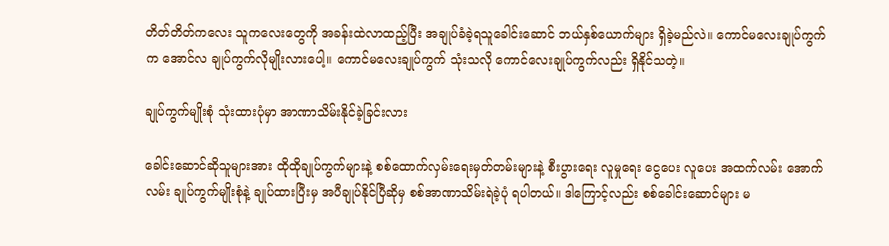တိတ်တိတ်ကလေး သူကလေးတွေကို အခန်းထဲလာထည့်ပြီး အချုပ်ခံခဲ့ရသူခေါင်းဆောင် ဘယ်နှစ်ယောက်များ ရှိခဲ့မည်လဲ။ ကောင်မလေးချုပ်ကွက်က အောင်လ ချုပ်ကွက်လိုမျိုးလားပေါ့။ ကောင်မလေးချုပ်ကွက် သုံးသလို ကောင်လေးချုပ်ကွက်လည်း ရှိနိုင်သတဲ့။

ချုပ်ကွက်မျိုးစုံ သုံးထားပုံမှာ အာဏာသိမ်းနိုင်ခဲ့ခြင်းလား

ခေါင်းဆောင်ဆိုသူများအား ထိုထိုချုပ်ကွက်များနဲ့ စစ်ထောက်လှမ်းရေးမှတ်တမ်းများနဲ့ စီးပွားရေး လူမှုရေး ငွေပေး လူပေး အထက်လမ်း အောက်လမ်း ချုပ်ကွက်မျိုးစုံနဲ့ ချုပ်ထားပြီးမှ အပီချုပ်နိုင်ပြီဆိုမှ စစ်အာဏာသိမ်းရဲခဲ့ပုံ ရပါတယ်။ ဒါကြောင့်လည်း စစ်ခေါင်းဆောင်များ မ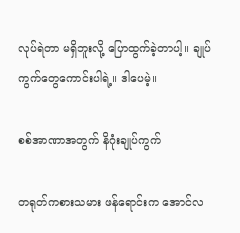လုပ်ရဲတာ မရှိဘူးလို့ ပြောထွက်ခဲ့တာပါ့။ ချုပ်ကွက်တွေကောင်းပါရဲ့။ ဒါပေမဲ့။

စစ်အာဏာအတွက် နိဂုံးချုပ်ကွက်

တရုတ်ကစားသမား ဖန်ရောင်းက အောင်လ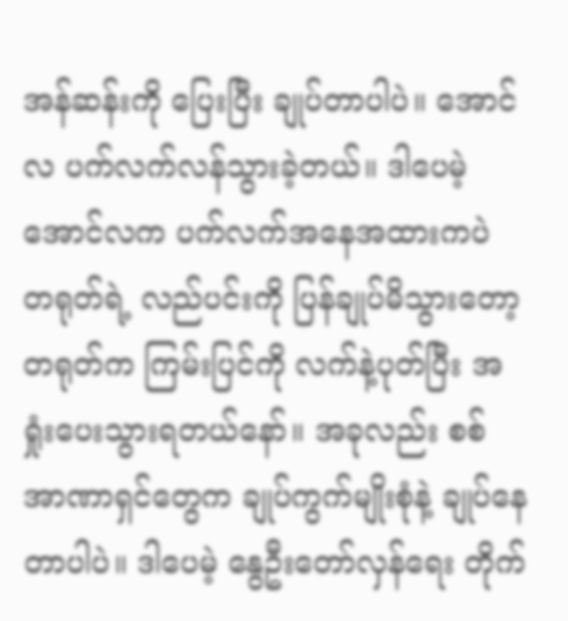အန်ဆန်းကို ပြေးပြီး ချုပ်တာပါပဲ။ အောင်လ ပက်လက်လန်သွားခဲ့တယ်။ ဒါပေမဲ့ အောင်လက ပက်လက်အနေအထားကပဲ တရုတ်ရဲ့ လည်ပင်းကို ပြန်ချုပ်မိသွားတော့ တရုတ်က ကြမ်းပြင်ကို လက်နဲ့ပုတ်ပြီး အရှုံးပေးသွားရတယ်နော်။ အခုလည်း စစ်အာဏာရှင်တွေက ချုပ်ကွက်မျိုးစုံနဲ့ ချုပ်နေတာပါပဲ။ ဒါပေမဲ့ နွေဦးတော်လှန်ရေး တိုက်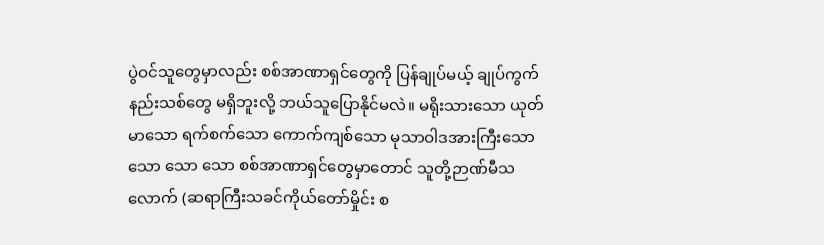ပွဲဝင်သူတွေမှာလည်း စစ်အာဏာရှင်တွေကို ပြန်ချုပ်မယ့် ချုပ်ကွက်နည်းသစ်တွေ မရှိဘူးလို့ ဘယ်သူပြောနိုင်မလဲ။ မရိုးသားသော ယုတ်မာသော ရက်စက်သော ကောက်ကျစ်သော မုသာဝါဒအားကြီးသော သော သော သော စစ်အာဏာရှင်တွေမှာတောင် သူတို့ဉာဏ်မီသလောက် (ဆရာကြီးသခင်ကိုယ်တော်မှိုင်း စ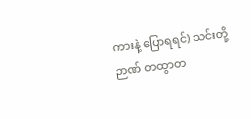ကားနဲ့ ပြောရရင်) သင်းတို့ဉာဏ် တထွာတ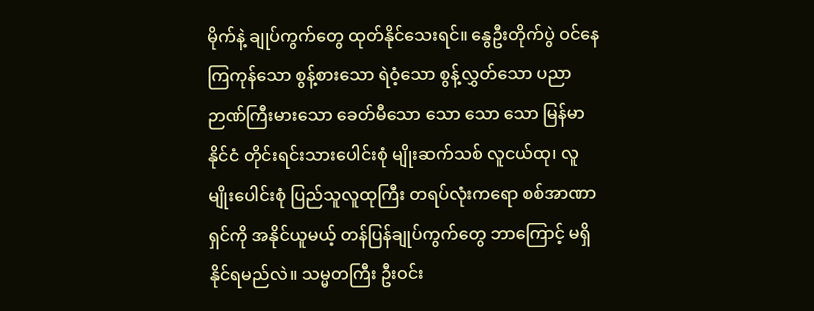မိုက်နဲ့ ချုပ်ကွက်တွေ ထုတ်နိုင်သေးရင်။ နွေဦးတိုက်ပွဲ ဝင်နေကြကုန်သော စွန့်စားသော ရဲဝံ့သော စွန့်လွှတ်သော ပညာဉာဏ်ကြီးမားသော ခေတ်မီသော သော သော သော မြန်မာနိုင်ငံ တိုင်းရင်းသားပေါင်းစုံ မျိုးဆက်သစ် လူငယ်ထု၊ လူမျိုးပေါင်းစုံ ပြည်သူလူထုကြီး တရပ်လုံးကရော စစ်အာဏာရှင်ကို အနိုင်ယူမယ့် တန်ပြန်ချုပ်ကွက်တွေ ဘာကြောင့် မရှိနိုင်ရမည်လဲ။ သမ္မတကြီး ဦးဝင်း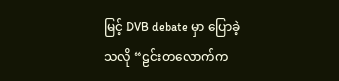မြင့် DVB debate မှာ ပြောခဲ့သလို “ဠင်းတလောက်က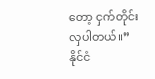တော့ ငှက်တိုင်းလှပါတယ်။” နိုင်ငံ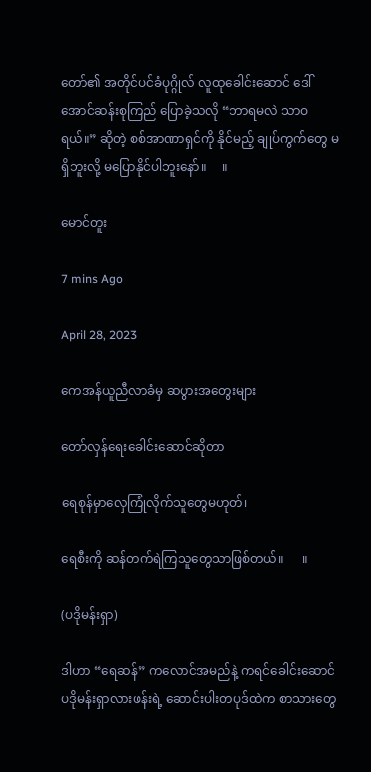တော်၏ အတိုင်ပင်ခံပုဂ္ဂိုလ် လူထုခေါင်းဆောင် ဒေါ်အောင်ဆန်းစုကြည် ပြောခဲ့သလို “ဘာရမလဲ သာဝရယ်။” ဆိုတဲ့ စစ်အာဏာရှင်ကို နိုင်မည့် ချုပ်ကွက်တွေ မရှိဘူးလို့ မပြောနိုင်ပါဘူးနော်။     ။

မောင်တူး

7 mins Ago

April 28, 2023

ကေအန်ယူညီလာခံမှ ဆပွားအတွေးများ

တော်လှန်ရေးခေါင်းဆောင်ဆိုတာ

ရေစုန်မှာလှေကြုံလိုက်သူတွေမဟုတ်၊

ရေစီးကို ဆန်တက်ရဲကြသူတွေသာဖြစ်တယ်။      ။

(ပဒိုမန်းရှာ)

ဒါဟာ “ရေဆန်” ကလောင်အမည်နဲ့ ကရင်ခေါင်းဆောင် ပဒိုမန်းရှာလားဖန်းရဲ့ ဆောင်းပါးတပုဒ်ထဲက စာသားတွေ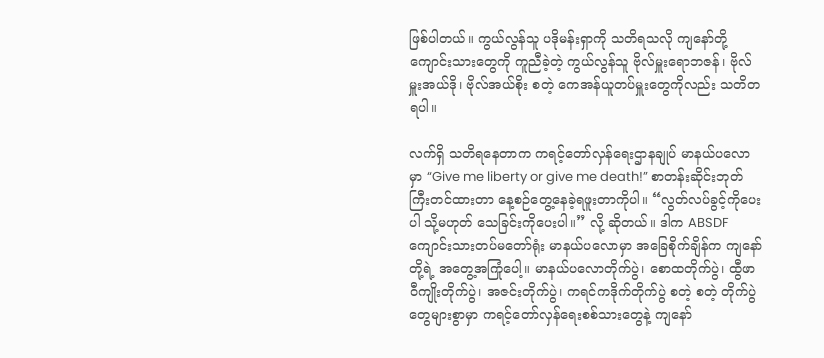ဖြစ်ပါတယ်။ ကွယ်လွန်သူ ပဒိုမန်းရှာကို သတိရသလို ကျနော်တို့ ကျောင်းသားတွေကို ကူညီခဲ့တဲ့ ကွယ်လွန်သူ ဗိုလ်မှူးရောဘဇန်၊ ဗိုလ်မှူးအယ်ဒို၊ ဗိုလ်အယ်စိုး စတဲ့ ကေအန်ယူတပ်မှူးတွေကိုလည်း သတိတရပါ။

လက်ရှိ သတိရနေတာက ကရင့်တော်လှန်ရေးဌာနချုပ် မာနယ်ပလောမှာ “Give me liberty or give me death!” စာတန်းဆိုင်းဘုတ်ကြီးတင်ထားတာ နေ့စဉ်တွေ့နေခဲ့ရဖူးတာကိုပါ။ “လွတ်လပ်ခွင့်ကိုပေးပါ သို့မဟုတ် သေခြင်းကိုပေးပါ။” လို့ ဆိုတယ်။ ဒါက ABSDF ကျောင်းသားတပ်မတော်ရုံး မာနယ်ပလောမှာ အခြေစိုက်ချိန်က ကျနော်တို့ရဲ့ အတွေ့အကြုံပေါ့။ မာနယ်ပလောတိုက်ပွဲ၊ စောထတိုက်ပွဲ၊ ထွီဖာဝီကျိုးတိုက်ပွဲ၊ အဇင်းတိုက်ပွဲ၊ ကရင်ကဒိုက်တိုက်ပွဲ စတဲ့ စတဲ့ တိုက်ပွဲတွေများစွာမှာ ကရင့်တော်လှန်ရေးစစ်သားတွေနဲ့ ကျနော်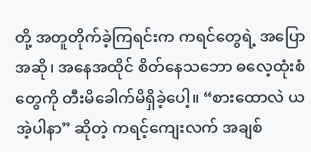တို့ အတူတိုက်ခဲ့ကြရင်းက ကရင်တွေရဲ့ အပြောအဆို၊ အနေအထိုင် စိတ်နေသဘော ဓလေ့ထုံးစံတွေကို တီးမိခေါက်မိရှိခဲ့ပေါ့။ “စားထောလဲ ယအဲ့ပါနာ” ဆိုတဲ့ ကရင့်ကျေးလက် အချစ်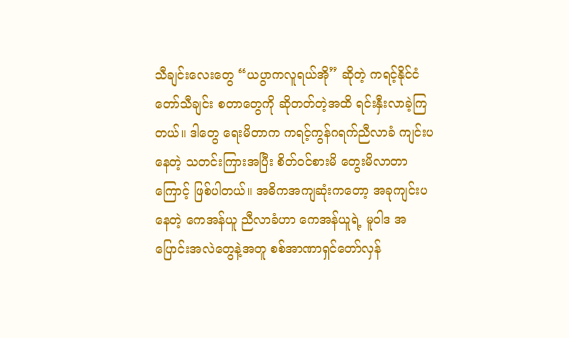သီချင်းလေးတွေ “ယပွာကလူရယ်အို” ဆိုတဲ့ ကရင့်နိုင်ငံတော်သီချင်း စတာတွေကို ဆိုတတ်တဲ့အထိ ရင်းနှီးလာခဲ့ကြတယ်။ ဒါတွေ ရေးမိတာက ကရင့်ကွန်ဂရက်ညီလာခံ ကျင်းပနေတဲ့ သတင်းကြားအပြီး စိတ်ဝင်စားမိ တွေးမိလာတာကြောင့် ဖြစ်ပါတယ်။ အဓိကအကျဆုံးကတော့ အခုကျင်းပနေတဲ့ ကေအန်ယူ ညီလာခံဟာ ကေအန်ယူရဲ့ မူဝါဒ အပြောင်းအလဲတွေနဲ့အတူ စစ်အာဏာရှင်တော်လှန်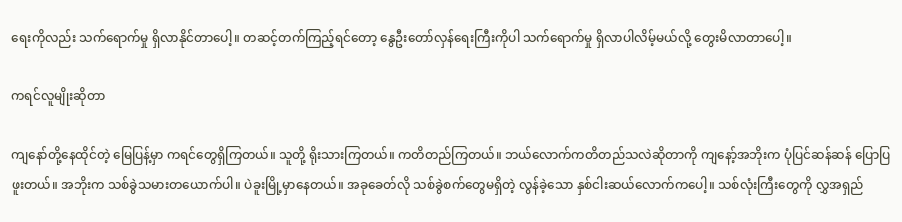ရေးကိုလည်း သက်ရောက်မှု ရှိလာနိုင်တာပေါ့။ တဆင့်တက်ကြည့်ရင်တော့ နွေဦးတော်လှန်ရေးကြီးကိုပါ သက်ရောက်မှု ရှိလာပါလိမ့်မယ်လို့ တွေးမိလာတာပေါ့။

ကရင်လူမျိုးဆိုတာ

ကျနော်တို့နေထိုင်တဲ့ မြေပြန့်မှာ ကရင်တွေရှိကြတယ်။ သူတို့ ရိုးသားကြတယ်။ ကတိတည်ကြတယ်။ ဘယ်လောက်ကတိတည်သလဲဆိုတာကို ကျနော့်အဘိုးက ပုံပြင်ဆန်ဆန် ပြောပြဖူးတယ်။ အဘိုးက သစ်ခွဲသမားတယောက်ပါ။ ပဲခူးမြို့မှာနေတယ်။ အခုခေတ်လို သစ်ခွဲစက်တွေမရှိတဲ့ လွန်ခဲ့သော နှစ်ငါးဆယ်လောက်ကပေါ့။ သစ်လုံးကြီးတွေကို လွှအရှည်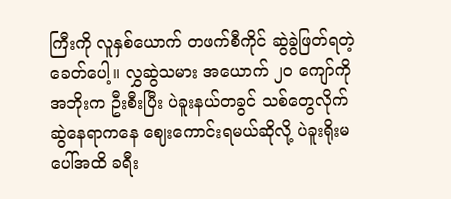ကြီးကို လူနှစ်ယောက် တဖက်စီကိုင် ဆွဲခွဲဖြတ်ရတဲ့ ခေတ်ပေါ့။ လွှဆွဲသမား အယောက် ၂၀ ကျော်ကို အဘိုးက ဦးစီးပြီး ပဲခူးနယ်တခွင် သစ်တွေလိုက်ဆွဲနေရာကနေ ဈေးကောင်းရမယ်ဆိုလို့ ပဲခူးရိုးမပေါ်အထိ ခရီး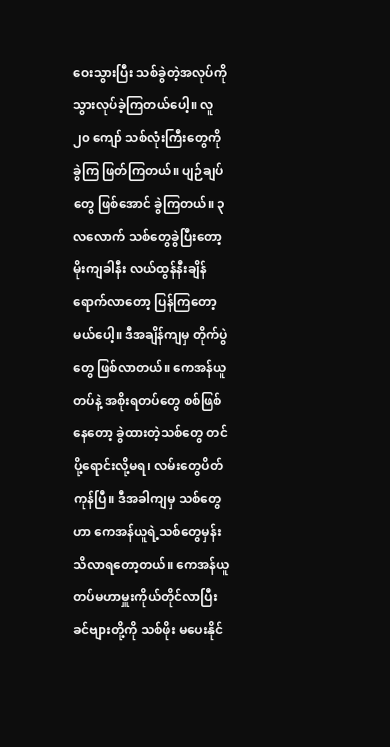ဝေးသွားပြီး သစ်ခွဲတဲ့အလုပ်ကို သွားလုပ်ခဲ့ကြတယ်ပေါ့။ လူ ၂၀ ကျော် သစ်လုံးကြီးတွေကို ခွဲကြ ဖြတ်ကြတယ်။ ပျဉ်ချပ်တွေ ဖြစ်အောင် ခွဲကြတယ်။ ၃ လလောက် သစ်တွေခွဲပြီးတော့ မိုးကျခါနီး လယ်ထွန်နီးချိန်ရောက်လာတော့ ပြန်ကြတော့မယ်ပေါ့။ ဒီအချိန်ကျမှ တိုက်ပွဲတွေ ဖြစ်လာတယ်။ ကေအန်ယူတပ်နဲ့ အစိုးရတပ်တွေ စစ်ဖြစ်နေတော့ ခွဲထားတဲ့သစ်တွေ တင်ပို့ရောင်းလို့မရ၊ လမ်းတွေပိတ်ကုန်ပြီ။ ဒီအခါကျမှ သစ်တွေဟာ ကေအန်ယူရဲ့သစ်တွေမှန်း သိလာရတော့တယ်။ ကေအန်ယူ တပ်မဟာမှူးကိုယ်တိုင်လာပြီး ခင်ဗျားတို့ကို သစ်ဖိုး မပေးနိုင်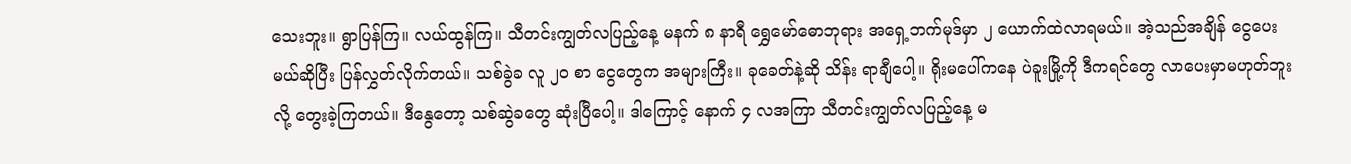သေးဘူး။ ရွာပြန်ကြ။ လယ်ထွန်ကြ။ သီတင်းကျွတ်လပြည့်နေ့ မနက် ၈ နာရီ ရွှေမော်ဓောဘုရား အရှေ့ဘက်မုဒ်မှာ ၂ ယောက်ထဲလာရမယ်။ အဲ့သည်အချိန် ငွေပေးမယ်ဆိုပြီး ပြန်လွှတ်လိုက်တယ်။ သစ်ခွဲခ လူ ၂၀ စာ ငွေတွေက အများကြီး။ ခုခေတ်နဲ့ဆို သိန်း ရာချီပေါ့။ ရိုးမပေါ်ကနေ ပဲခူးမြို့ကို ဒီကရင်တွေ လာပေးမှာမဟုတ်ဘူးလို့ တွေးခဲ့ကြတယ်။ ဒီနွေတော့ သစ်ဆွဲခတွေ ဆုံးပြီပေါ့။ ဒါကြောင့် နောက် ၄ လအကြာ သီတင်းကျွတ်လပြည့်နေ့ မ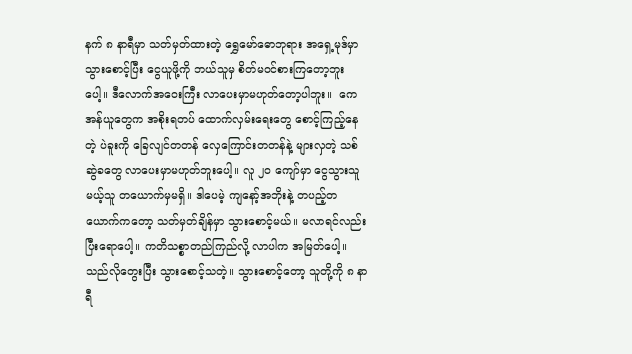နက် ၈ နာရီမှာ သတ်မှတ်ထားတဲ့ ရွှေမော်ဓောဘုရား အရှေ့မုဒ်မှာ သွားစောင့်ပြီး ငွေယူဖို့ကို ဘယ်သူမှ စိတ်မဝင်စားကြတော့ဘူးပေါ့။ ဒီလောက်အဝေးကြီး လာပေးမှာမဟုတ်တော့ပါဘူး။  ကေအန်ယူတွေက အစိုးရတပ် ထောက်လှမ်းရေးတွေ စောင့်ကြည့်နေတဲ့ ပဲခူးကို ခြေလျင်တတန် လှေကြောင်းတတန်နဲ့ များလှတဲ့ သစ်ဆွဲခတွေ လာပေးမှာမဟုတ်ဘူးပေါ့။ လူ ၂၀ ကျော်မှာ ငွေသွားသူမယ့်သူ တယောက်မှမရှိ။ ဒါပေမဲ့ ကျနော့်အဘိုးနဲ့ တပည့်တယောက်ကတော့ သတ်မှတ်ချိန်မှာ သွားစောင့်မယ်။ မလာရင်လည်း ပြီးရောပေါ့။ ကတိသစ္စာတည်ကြည်လို့ လာပါက အမြတ်ပေါ့။ သည်လိုတွေးပြီး သွားစောင့်သတဲ့။ သွားစောင့်တော့ သူတို့ကို ၈ နာရီ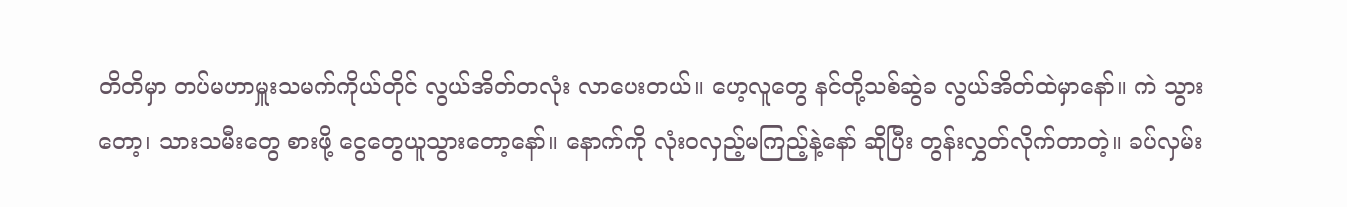တိတိမှာ တပ်မဟာမှူးသမက်ကိုယ်တိုင် လွယ်အိတ်တလုံး လာပေးတယ်။ ဟေ့လူတွေ နင်တို့သစ်ဆွဲခ လွယ်အိတ်ထဲမှာနော်။ ကဲ သွားတော့၊ သားသမီးတွေ စားဖို့ ငွေတွေယူသွားတော့နော်။ နောက်ကို လုံးဝလှည့်မကြည့်နဲ့နော် ဆိုပြီး တွန်းလွှတ်လိုက်တာတဲ့။ ခပ်လှမ်း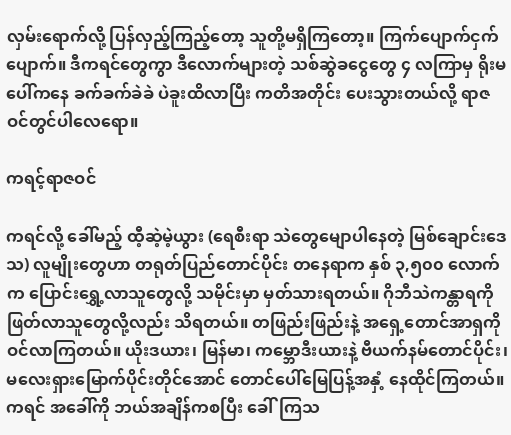လှမ်းရောက်လို့ ပြန်လှည့်ကြည့်တော့ သူတို့မရှိကြတော့။ ကြက်ပျောက်ငှက်ပျောက်။ ဒီကရင်တွေကွာ ဒီလောက်များတဲ့ သစ်ဆွဲခငွေတွေ ၄ လကြာမှ ရိုးမပေါ်ကနေ ခက်ခက်ခဲခဲ ပဲခူးထိလာပြီး ကတိအတိုင်း ပေးသွားတယ်လို့ ရာဇဝင်တွင်ပါလေရော။

ကရင့်ရာဇဝင်

ကရင်လို့ ခေါ်မည့် ထီ့ဆဲ့မဲ့ယွား (ရေစီးရာ သဲတွေမျောပါနေတဲ့ မြစ်ချောင်းဒေသ) လူမျိုးတွေဟာ တရုတ်ပြည်တောင်ပိုင်း တနေရာက နှစ် ၃,၅၀၀ လောက်က ပြောင်းရွှေ့လာသူတွေလို့ သမိုင်းမှာ မှတ်သားရတယ်။ ဂိုဘီသဲကန္တာရကို ဖြတ်လာသူတွေလို့လည်း သိရတယ်။ တဖြည်းဖြည်းနဲ့ အရှေ့တောင်အာရှကို ဝင်လာကြတယ်။ ယိုးဒယား၊ မြန်မာ၊ ကမ္ဘောဒီးယားနဲ့ ဗီယက်နမ်တောင်ပိုင်း၊ မလေးရှားမြောက်ပိုင်းတိုင်အောင် တောင်ပေါ်မြေပြန့်အနှံ့ နေထိုင်ကြတယ်။ ကရင် အခေါ်ကို ဘယ်အချိန်ကစပြီး ခေါ်ကြသ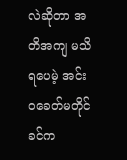လဲဆိုတာ အတိအကျ မသိရပေမဲ့ အင်းဝခေတ်မတိုင်ခင်က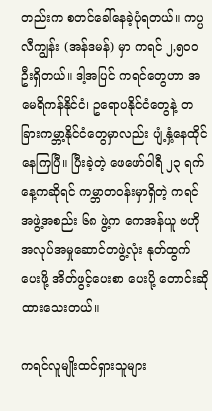တည်းက စတင်ခေါ်နေခဲ့ပုံရတယ်။ ကပ္ပလီကျွန်း (အန်ဒမန်) မှာ ကရင် ၂,၅၀၀ ဦးရှိတယ်။ ဒါ့အပြင် ကရင်တွေဟာ အမေရိကန်နိုင်ငံ၊ ဥရောပနိုင်ငံတွေနဲ့ တခြားကမ္ဘာ့နိုင်ငံတွေမှာလည်း ပျံ့နှံ့နေထိုင်နေကြပြီ။ ပြီးခဲ့တဲ့ ဖေဖော်ဝါရီ ၂၃ ရက်နေ့ကဆိုရင် ကမ္ဘာတဝန်းမှာရှိတဲ့ ကရင်အဖွဲ့အစည်း ၆၈ ဖွဲ့က ကေအန်ယူ ဗဟိုအလုပ်အမှုဆောင်တဖွဲ့လုံး နုတ်ထွက်ပေးဖို့ အိတ်ဖွင့်ပေးစာ ပေးပို့ တောင်းဆိုထားသေးတယ်။

ကရင်လူမျိုးထင်ရှားသူများ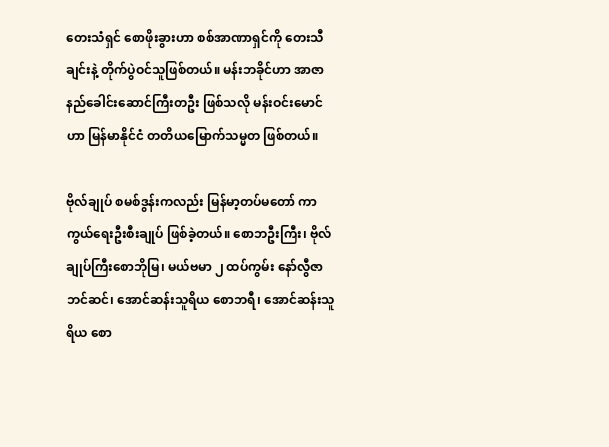တေးသံရှင် စောဖိုးခွားဟာ စစ်အာဏာရှင်ကို တေးသီချင်းနဲ့ တိုက်ပွဲဝင်သူဖြစ်တယ်။ မန်းဘခိုင်ဟာ အာဇာနည်ခေါင်းဆောင်ကြီးတဦး ဖြစ်သလို မန်းဝင်းမောင်ဟာ မြန်မာနိုင်ငံ တတိယမြောက်သမ္မတ ဖြစ်တယ်။

ဗိုလ်ချုပ် စမစ်ဒွန်းကလည်း မြန်မာ့တပ်မတော် ကာကွယ်ရေးဦးစီးချုပ် ဖြစ်ခဲ့တယ်။ စောဘဦးကြီး၊ ဗိုလ်ချုပ်ကြီးစောဘိုမြ၊ မယ်ဗမာ ၂ ထပ်ကွမ်း နော်လွီဇာဘင်ဆင်၊ အောင်ဆန်းသူရိယ စောဘရီ၊ အောင်ဆန်းသူရိယ စော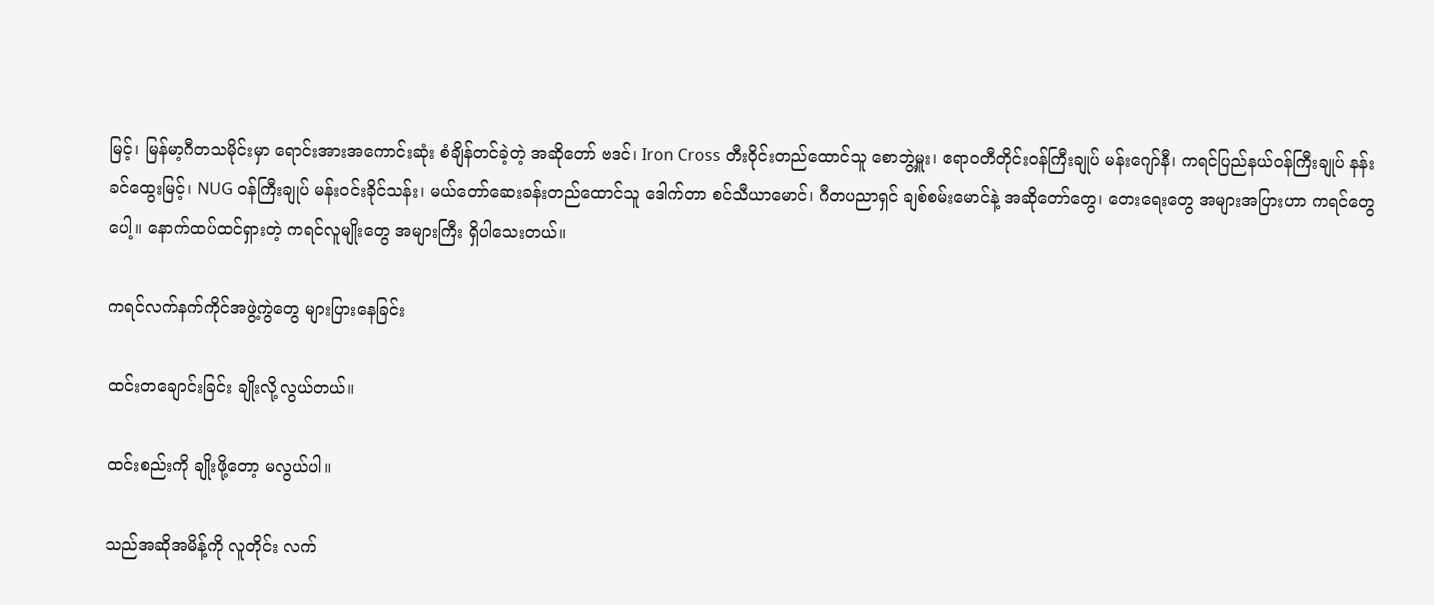မြင့်၊ မြန်မာ့ဂီတသမိုင်းမှာ ရောင်းအားအကောင်းဆုံး စံချိန်တင်ခဲ့တဲ့ အဆိုတော် ဗဒင်၊ Iron Cross တီးဝိုင်းတည်ထောင်သူ စောဘွဲ့မှူး၊ ဧရာဝတီတိုင်းဝန်ကြီးချုပ် မန်းဂျော်နီ၊ ကရင်ပြည်နယ်ဝန်ကြီးချုပ် နန်းခင်ထွေးမြင့်၊ NUG ဝန်ကြီးချုပ် မန်းဝင်းခိုင်သန်း၊ မယ်တော်ဆေးခန်းတည်ထောင်သူ ဒေါက်တာ စင်သီယာမောင်၊ ဂီတပညာရှင် ချစ်စမ်းမောင်နဲ့ အဆိုတော်တွေ၊ တေးရေးတွေ အများအပြားဟာ ကရင်တွေပေါ့။ နောက်ထပ်ထင်ရှားတဲ့ ကရင်လူမျိုးတွေ အများကြီး ရှိပါသေးတယ်။

ကရင်လက်နက်ကိုင်အဖွဲ့ကွဲတွေ များပြားနေခြင်း

ထင်းတချောင်းခြင်း ချိုးလို့လွယ်တယ်။

ထင်းစည်းကို ချိုးဖို့တော့ မလွယ်ပါ။

သည်အဆိုအမိန့်ကို လူတိုင်း လက်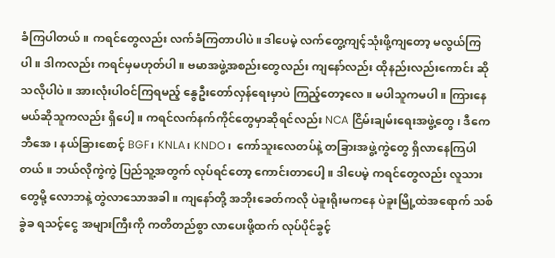ခံကြပါတယ်။ ကရင်တွေလည်း လက်ခံကြတာပါပဲ။ ဒါပေမဲ့ လက်တွေ့ကျင့်သုံးဖို့ကျတော့ မလွယ်ကြပါ။ ဒါကလည်း ကရင်မှမဟုတ်ပါ။ ဗမာအဖွဲ့အစည်းတွေလည်း ကျနော်လည်း ထိုနည်းလည်းကောင်း ဆိုသလိုပါပဲ။ အားလုံးပါဝင်ကြရမည့် နွေဦးတော်လှန်ရေးမှာပဲ ကြည့်တော့လေ။ မပါသူကမပါ။ ကြားနေမယ်ဆိုသူကလည်း ရှိပေါ့။ ကရင်လက်နက်ကိုင်တွေမှာဆိုရင်လည်း NCA ငြိမ်းချမ်းရေးအဖွဲ့တွေ၊ ဒီကေဘီအေ၊ နယ်ခြားစောင့် BGF၊ KNLA၊ KNDO၊  ကော်သူးလေတပ်နဲ့ တခြားအဖွဲ့ကွဲတွေ ရှိလာနေကြပါတယ်။ ဘယ်လိုကွဲကွဲ ပြည်သူ့အတွက် လုပ်ရင်တော့ ကောင်းတာပေါ့။ ဒါပေမဲ့ ကရင်တွေလည်း လူသားတွေမို့ လောဘနဲ့ တွဲလာသောအခါ။ ကျနော်တို့ အဘိုးခေတ်ကလို ပဲခူးရိုးမကနေ ပဲခူးမြို့ထဲအရောက် သစ်ခွဲခ ရသင့်ငွေ အများကြီးကို ကတိတည်စွာ လာပေးဖို့ထက် လုပ်ပိုင်ခွင့်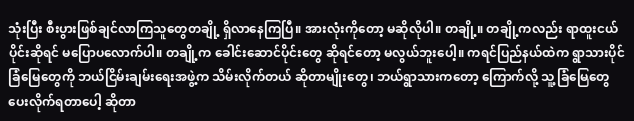သုံးပြီး စီးပွားဖြစ်ချင်လာကြသူတွေတချို့ ရှိလာနေကြပြီ။ အားလုံးကိုတော့ မဆိုလိုပါ။ တချို့။ တချို့ကလည်း ရာထူးငယ်ပိုင်းဆိုရင် မပြောပလောက်ပါ။ တချို့က ခေါင်းဆောင်ပိုင်းတွေ ဆိုရင်တော့ မလွယ်ဘူးပေါ့။ ကရင်ပြည်နယ်ထဲက ရွာသားပိုင် ခြံမြေတွေကို ဘယ်ငြိမ်းချမ်းရေးအဖွဲ့က သိမ်းလိုက်တယ် ဆိုတာမျိုးတွေ၊ ဘယ်ရွာသားကတော့ ကြောက်လို့ သူ့ခြံမြေတွေ ပေးလိုက်ရတာပေါ့ ဆိုတာ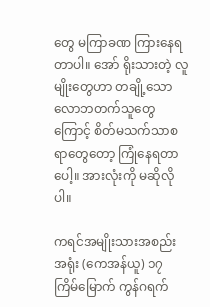တွေ မကြာခဏ ကြားနေရတာပါ။ အော် ရိုးသားတဲ့ လူမျိုးတွေဟာ တချို့သော လောဘတက်သူတွေကြောင့် စိတ်မသက်သာစရာတွေတော့ ကြုံနေရတာပေါ့။ အားလုံးကို မဆိုလိုပါ။

ကရင်အမျိုးသားအစည်းအရုံး (ကေအန်ယူ) ၁၇ ကြိမ်မြောက် ကွန်ဂရက်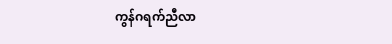ကွန်ဂရက်ညီလာ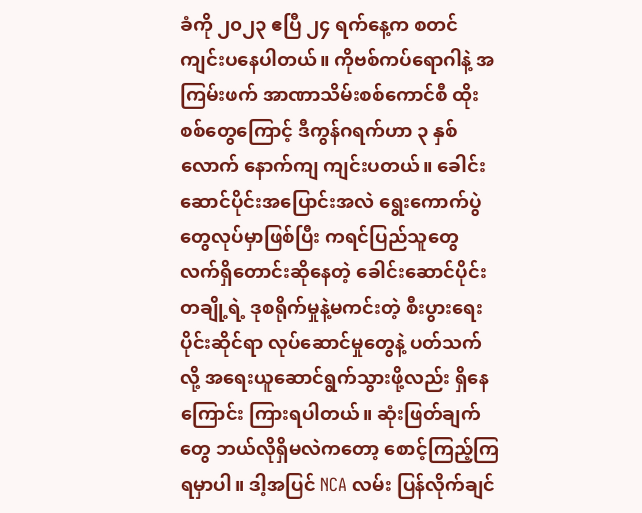ခံကို ၂၀၂၃ ဧပြီ ၂၄ ရက်နေ့က စတင်ကျင်းပနေပါတယ်။ ကိုဗစ်ကပ်ရောဂါနဲ့ အကြမ်းဖက် အာဏာသိမ်းစစ်ကောင်စီ ထိုးစစ်တွေကြောင့် ဒီကွန်ဂရက်ဟာ ၃ နှစ်လောက် နောက်ကျ ကျင်းပတယ်။ ခေါင်းဆောင်ပိုင်းအပြောင်းအလဲ ရွေးကောက်ပွဲတွေလုပ်မှာဖြစ်ပြီး ကရင်ပြည်သူတွေ လက်ရှိတောင်းဆိုနေတဲ့ ခေါင်းဆောင်ပိုင်းတချို့ရဲ့ ဒုစရိုက်မှုနဲ့မကင်းတဲ့ စီးပွားရေးပိုင်းဆိုင်ရာ လုပ်ဆောင်မှုတွေနဲ့ ပတ်သက်လို့ အရေးယူဆောင်ရွက်သွားဖို့လည်း ရှိနေကြောင်း ကြားရပါတယ်။ ဆုံးဖြတ်ချက်တွေ ဘယ်လိုရှိမလဲကတော့ စောင့်ကြည့်ကြရမှာပါ။ ဒါ့အပြင် NCA လမ်း ပြန်လိုက်ချင်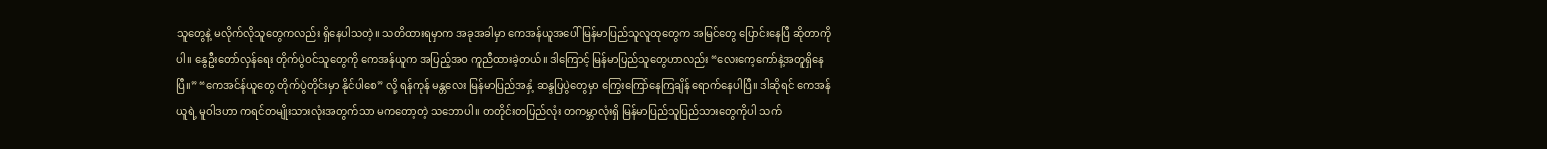သူတွေနဲ့ မလိုက်လိုသူတွေကလည်း ရှိနေပါသတဲ့။ သတိထားရမှာက အခုအခါမှာ ကေအန်ယူအပေါ် မြန်မာပြည်သူလူထုတွေက အမြင်တွေ ပြောင်းနေပြီ ဆိုတာကိုပါ။ နွေဦးတော်လှန်ရေး တိုက်ပွဲဝင်သူတွေကို ကေအန်ယူက အပြည့်အဝ ကူညီထားခဲ့တယ်။ ဒါကြောင့် မြန်မာပြည်သူတွေဟာလည်း “လေးကေ့ကော်နဲ့အတူရှိနေပြီ။” “ကေအင်န်ယူတွေ တိုက်ပွဲတိုင်းမှာ နိုင်ပါစေ” လို့ ရန်ကုန် မန္တလေး မြန်မာပြည်အနှံ့ ဆန္ဒပြပွဲတွေမှာ ကြွေးကြော်နေကြချိန် ရောက်နေပါပြီ။ ဒါဆိုရင် ကေအန်ယူရဲ့ မူဝါဒဟာ ကရင်တမျိုးသားလုံးအတွက်သာ မကတော့တဲ့ သဘောပါ။ တတိုင်းတပြည်လုံး တကမ္ဘာလုံးရှိ မြန်မာပြည်သူပြည်သားတွေကိုပါ သက်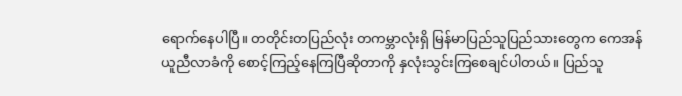ရောက်နေပါပြီ။ တတိုင်းတပြည်လုံး တကမ္ဘာလုံးရှိ မြန်မာပြည်သူပြည်သားတွေက ကေအန်ယူညီလာခံကို စောင့်ကြည့်နေကြပြီဆိုတာကို နှလုံးသွင်းကြစေချင်ပါတယ်။ ပြည်သူ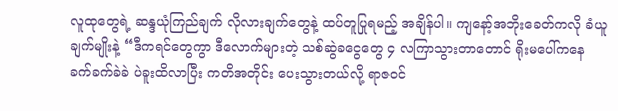လူထုတွေရဲ့ ဆန္ဒယုံကြည်ချက် လိုလားချက်တွေနဲ့ ထပ်တူပြုရမည့် အချိန်ပါ။ ကျနော့်အဘိုးခေတ်ကလို ခံယူချက်မျိုးနဲ့ “ဒီကရင်တွေကွာ ဒီလောက်များတဲ့ သစ်ဆွဲခငွေတွေ ၄ လကြာသွားတာတောင် ရိုးမပေါ်ကနေ ခက်ခက်ခဲခဲ ပဲခူးထိလာပြီး ကတိအတိုင်း ပေးသွားတယ်လို့ ရာဇဝင်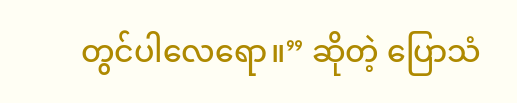တွင်ပါလေရော။” ဆိုတဲ့ ပြောသံ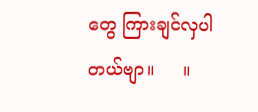တွေ ကြားချင်လှပါတယ်ဗျာ။     ။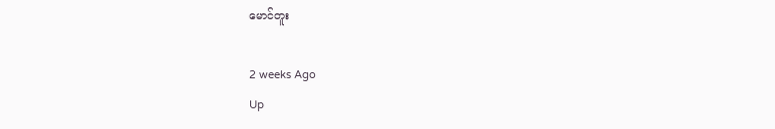မောင်တူး

2 weeks Ago
Up